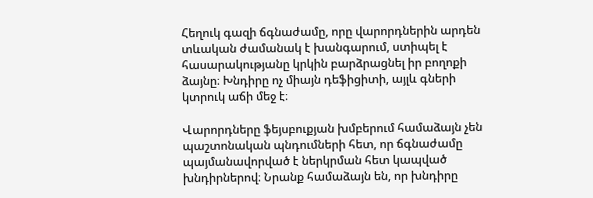Հեղուկ գազի ճգնաժամը, որը վարորդներին արդեն տևական ժամանակ է խանգարում, ստիպել է հասարակությանը կրկին բարձրացնել իր բողոքի ձայնը։ Խնդիրը ոչ միայն դեֆիցիտի, այլև գների կտրուկ աճի մեջ է։

Վարորդները ֆեյսբուքյան խմբերում համաձայն չեն պաշտոնական պնդումների հետ, որ ճգնաժամը պայմանավորված է ներկրման հետ կապված խնդիրներով։ Նրանք համաձայն են, որ խնդիրը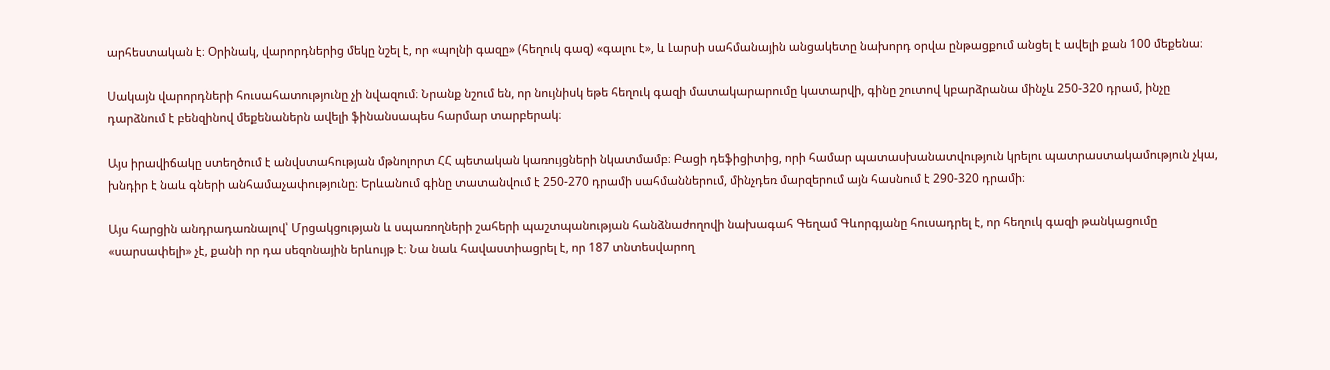արհեստական է։ Օրինակ, վարորդներից մեկը նշել է, որ «պոլնի գազը» (հեղուկ գազ) «գալու է», և Լարսի սահմանային անցակետը նախորդ օրվա ընթացքում անցել է ավելի քան 100 մեքենա։

Սակայն վարորդների հուսահատությունը չի նվազում։ Նրանք նշում են, որ նույնիսկ եթե հեղուկ գազի մատակարարումը կատարվի, գինը շուտով կբարձրանա մինչև 250-320 դրամ, ինչը դարձնում է բենզինով մեքենաներն ավելի ֆինանսապես հարմար տարբերակ։

Այս իրավիճակը ստեղծում է անվստահության մթնոլորտ ՀՀ պետական կառույցների նկատմամբ։ Բացի դեֆիցիտից, որի համար պատասխանատվություն կրելու պատրաստակամություն չկա, խնդիր է նաև գների անհամաչափությունը։ Երևանում գինը տատանվում է 250-270 դրամի սահմաններում, մինչդեռ մարզերում այն հասնում է 290-320 դրամի։

Այս հարցին անդրադառնալով՝ Մրցակցության և սպառողների շահերի պաշտպանության հանձնաժողովի նախագահ Գեղամ Գևորգյանը հուսադրել է, որ հեղուկ գազի թանկացումը «սարսափելի» չէ, քանի որ դա սեզոնային երևույթ է։ Նա նաև հավաստիացրել է, որ 187 տնտեսվարող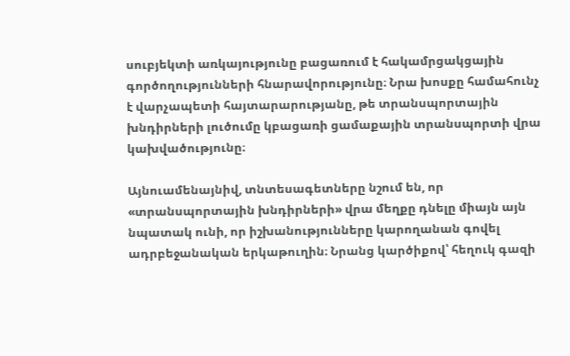սուբյեկտի առկայությունը բացառում է հակամրցակցային գործողությունների հնարավորությունը։ Նրա խոսքը համահունչ է վարչապետի հայտարարությանը, թե տրանսպորտային խնդիրների լուծումը կբացառի ցամաքային տրանսպորտի վրա կախվածությունը։

Այնուամենայնիվ, տնտեսագետները նշում են, որ «տրանսպորտային խնդիրների» վրա մեղքը դնելը միայն այն նպատակ ունի, որ իշխանությունները կարողանան գովել ադրբեջանական երկաթուղին։ Նրանց կարծիքով՝ հեղուկ գազի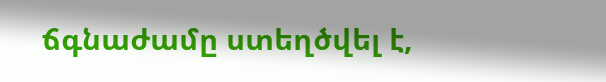ճգնաժամը ստեղծվել է,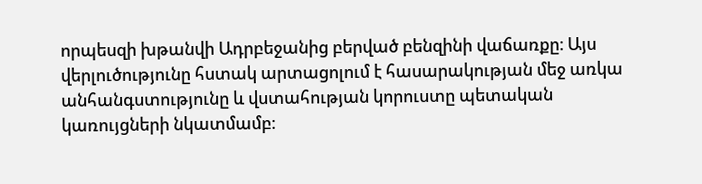որպեսզի խթանվի Ադրբեջանից բերված բենզինի վաճառքը։ Այս վերլուծությունը հստակ արտացոլում է հասարակության մեջ առկա անհանգստությունը և վստահության կորուստը պետական կառույցների նկատմամբ։